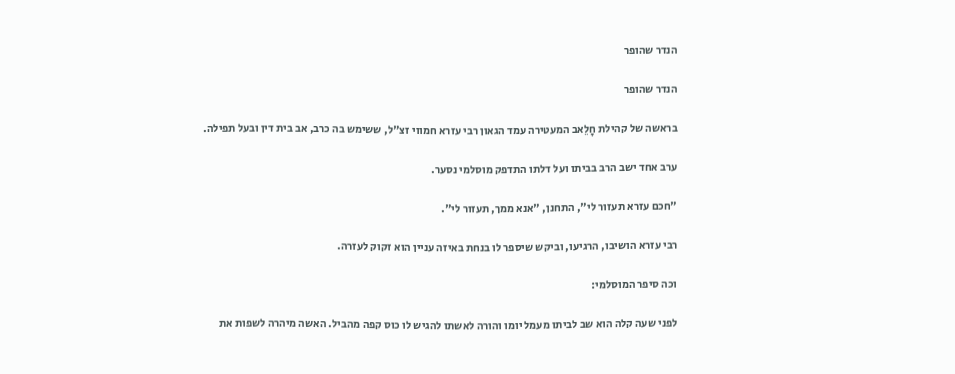הנדר שהופר

הנדר שהופר

בראשה של קהילת חָלֵאב המעטירה עמד הגאון רבי עזרא חמווי זצ"ל, ששימש בה כרב, אב בית דין ובעל תפילה.

ערב אחד ישב הרב בביתו ועל דלתו התדפק מוסלמי נסער.

"חכם עזרא תעזור לי", התחנן, "אנא ממך, תעזור לי".

רבי עזרא הושיבו, הרגיעו, וביקש שיספר לו בנחת באיזה עניין הוא זקוק לעזרה.

וכה סיפר המוסלמי:

לפני שעה קלה הוא שב לביתו מעמל יומו והורה לאשתו להגיש לו כוס קפה מהביל. האשה מיהרה לשפות את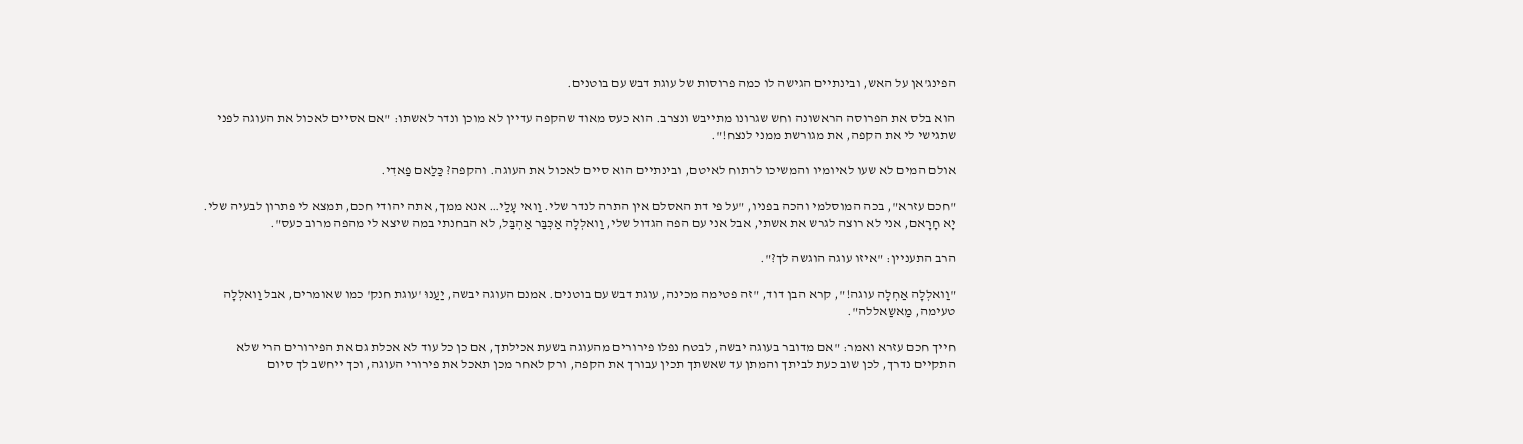הפינג'אן על האש, ובינתיים הגישה לו כמה פרוסות של עוגת דבש עם בוטנים.

הוא בלס את הפרוסה הראשונה וחש שגרונו מתייבש ונצרב. הוא כעס מאוד שהקפה עדיין לא מוכן ונדר לאשתו: "אם אסיים לאכול את העוגה לפני שתגישי לי את הקפה, את מגורשת ממני לנצח!".

אולם המים לא שעו לאיומיו והמשיכו לרתוח לאיטם, ובינתיים הוא סיים לאכול את העוגה. והקפה? כַּלַאם פַאדִי.

"חכם עזרא", בכה המוסלמי והכה בפניו, "על פי דת האסלם אין התרה לנדר שלי. וַואי עָלַי… אנא ממך, אתה יהודי חכם, תמצא לי פתרון לבעיה שלי. יָא חָרָאם, אני לא רוצה לגרש את אשתי, אבל אני עם הפה הגדול שלי, וַואלְלָה אַכְּבַּר אַהְבַּל, לא הבחנתי במה שיצא לי מהפה מרוב כעס".

הרב התעניין: "איזו עוגה הוגשה לך?".

"וַואלְלָה אַחְלָה עוגה!", קרא הבן דוד, "זה פטימה מכינה, עוגת דבש עם בוטנים. אמנם העוגה יבשה, יַעַנוּ 'עוגת חנק' כמו שאומרים, אבל וַואלְלָה טעימה, מַאשַאללה".

חייך חכם עזרא ואמר: "אם מדובר בעוגה יבשה, לבטח נפלו פירורים מהעוגה בשעת אכילתך, אם כן כל עוד לא אכלת גם את הפירורים הרי שלא התקיים נדרך, לכן שוב כעת לביתך והמתן עד שאשתך תכין עבורך את הקפה, ורק לאחר מכן תאכל את פירורי העוגה, וכך ייחשב לך סיום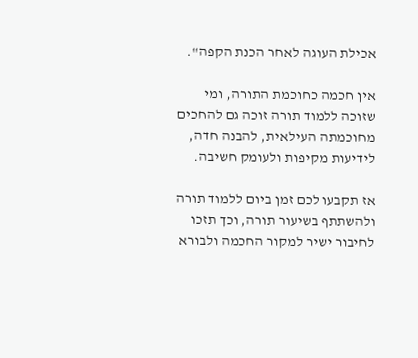אכילת העוגה לאחר הכנת הקפה".

אין חכמה כחוכמת התורה, ומי שזוכה ללמוד תורה זוכה גם להחכים מחוכמתה העילאית, להבנה חדה, לידיעות מקיפות ולעומק חשיבה.

אז תקבעו לכם זמן ביום ללמוד תורה ולהשתתף בשיעור תורה, וכך תזכו לחיבור ישיר למקור החכמה ולבורא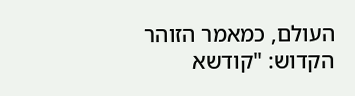העולם, כמאמר הזוהר הקדוש: "קודשא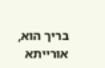בריך הוא, אורייתא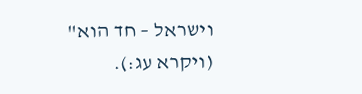וישראל – חד הוא" (ויקרא עג:).